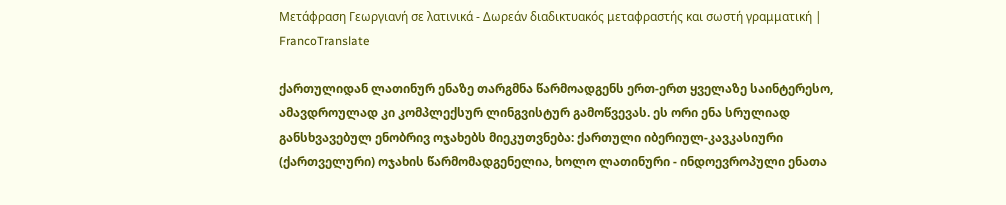Μετάφραση Γεωργιανή σε λατινικά - Δωρεάν διαδικτυακός μεταφραστής και σωστή γραμματική | FrancoTranslate

ქართულიდან ლათინურ ენაზე თარგმნა წარმოადგენს ერთ-ერთ ყველაზე საინტერესო, ამავდროულად კი კომპლექსურ ლინგვისტურ გამოწვევას. ეს ორი ენა სრულიად განსხვავებულ ენობრივ ოჯახებს მიეკუთვნება: ქართული იბერიულ-კავკასიური (ქართველური) ოჯახის წარმომადგენელია, ხოლო ლათინური - ინდოევროპული ენათა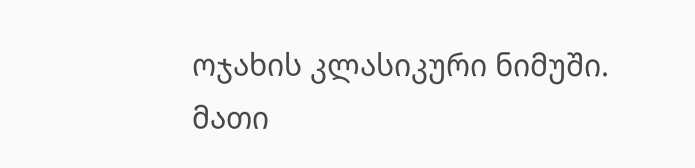ოჯახის კლასიკური ნიმუში. მათი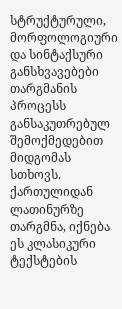სტრუქტურული, მორფოლოგიური და სინტაქსური განსხვავებები თარგმანის პროცესს განსაკუთრებულ შემოქმედებით მიდგომას სთხოვს. ქართულიდან ლათინურზე თარგმნა, იქნება ეს კლასიკური ტექსტების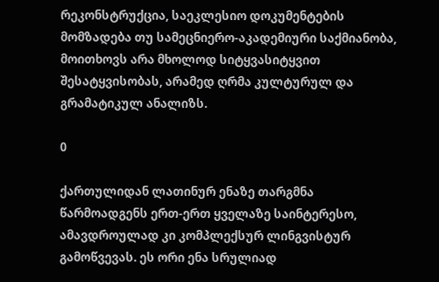რეკონსტრუქცია, საეკლესიო დოკუმენტების მომზადება თუ სამეცნიერო-აკადემიური საქმიანობა, მოითხოვს არა მხოლოდ სიტყვასიტყვით შესატყვისობას, არამედ ღრმა კულტურულ და გრამატიკულ ანალიზს.

0

ქართულიდან ლათინურ ენაზე თარგმნა წარმოადგენს ერთ-ერთ ყველაზე საინტერესო, ამავდროულად კი კომპლექსურ ლინგვისტურ გამოწვევას. ეს ორი ენა სრულიად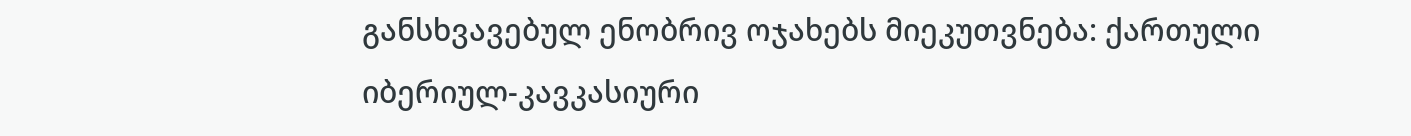განსხვავებულ ენობრივ ოჯახებს მიეკუთვნება: ქართული იბერიულ-კავკასიური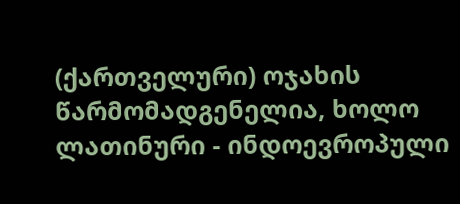(ქართველური) ოჯახის წარმომადგენელია, ხოლო ლათინური - ინდოევროპული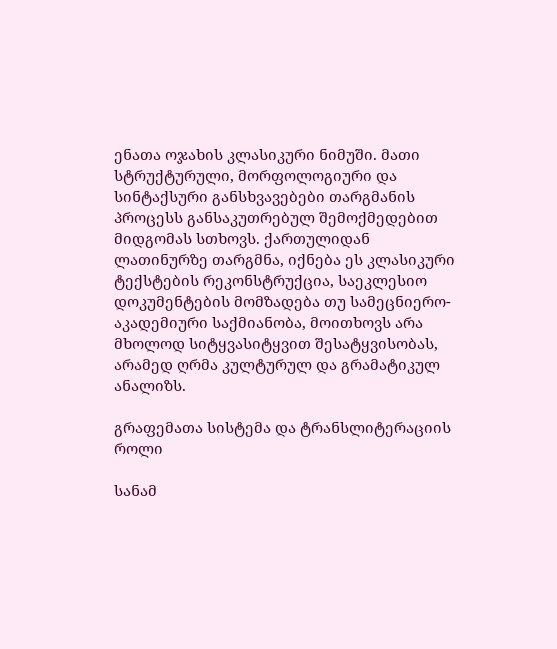ენათა ოჯახის კლასიკური ნიმუში. მათი სტრუქტურული, მორფოლოგიური და სინტაქსური განსხვავებები თარგმანის პროცესს განსაკუთრებულ შემოქმედებით მიდგომას სთხოვს. ქართულიდან ლათინურზე თარგმნა, იქნება ეს კლასიკური ტექსტების რეკონსტრუქცია, საეკლესიო დოკუმენტების მომზადება თუ სამეცნიერო-აკადემიური საქმიანობა, მოითხოვს არა მხოლოდ სიტყვასიტყვით შესატყვისობას, არამედ ღრმა კულტურულ და გრამატიკულ ანალიზს.

გრაფემათა სისტემა და ტრანსლიტერაციის როლი

სანამ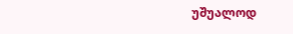უშუალოდ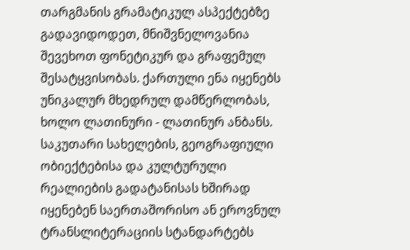თარგმანის გრამატიკულ ასპექტებზე გადავიდოდეთ, მნიშვნელოვანია შევეხოთ ფონეტიკურ და გრაფემულ შესატყვისობას. ქართული ენა იყენებს უნიკალურ მხედრულ დამწერლობას, ხოლო ლათინური - ლათინურ ანბანს. საკუთარი სახელების, გეოგრაფიული ობიექტებისა და კულტურული რეალიების გადატანისას ხშირად იყენებენ საერთაშორისო ან ეროვნულ ტრანსლიტერაციის სტანდარტებს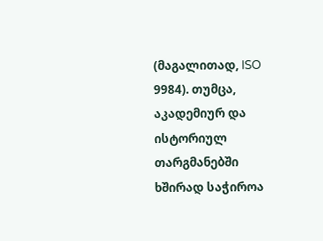(მაგალითად, ISO 9984). თუმცა, აკადემიურ და ისტორიულ თარგმანებში ხშირად საჭიროა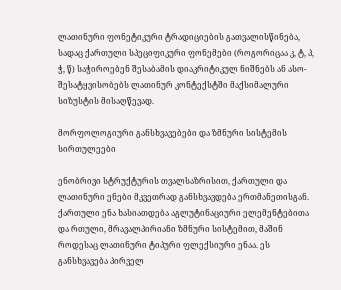ლათინური ფონეტიკური ტრადიციების გათვალისწინება, სადაც ქართული სპეციფიკური ფონემები (როგორიცაა კ, ტ, პ, ჭ, წ) საჭიროებენ შესაბამის დიაკრიტიკულ ნიშნებს ან ასო-შესატყვისობებს ლათინურ კონტექსტში მაქსიმალური სიზუსტის მისაღწევად.

მორფოლოგიური განსხვავებები და ზმნური სისტემის სირთულეები

ენობრივი სტრუქტურის თვალსაზრისით, ქართული და ლათინური ენები მკვეთრად განსხვავდება ერთმანეთისგან. ქართული ენა ხასიათდება აგლუტინაციური ელემენტებითა და რთული, მრავალპირიანი ზმნური სისტემით, მაშინ როდესაც ლათინური ტიპური ფლექსიური ენაა. ეს განსხვავება პირველ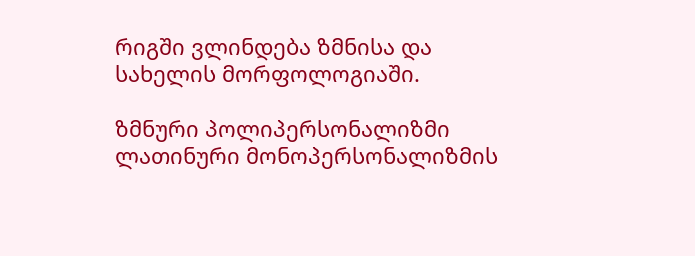რიგში ვლინდება ზმნისა და სახელის მორფოლოგიაში.

ზმნური პოლიპერსონალიზმი ლათინური მონოპერსონალიზმის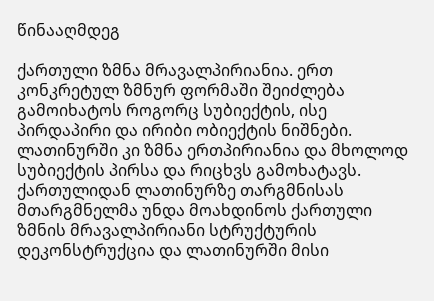წინააღმდეგ

ქართული ზმნა მრავალპირიანია. ერთ კონკრეტულ ზმნურ ფორმაში შეიძლება გამოიხატოს როგორც სუბიექტის, ისე პირდაპირი და ირიბი ობიექტის ნიშნები. ლათინურში კი ზმნა ერთპირიანია და მხოლოდ სუბიექტის პირსა და რიცხვს გამოხატავს. ქართულიდან ლათინურზე თარგმნისას მთარგმნელმა უნდა მოახდინოს ქართული ზმნის მრავალპირიანი სტრუქტურის დეკონსტრუქცია და ლათინურში მისი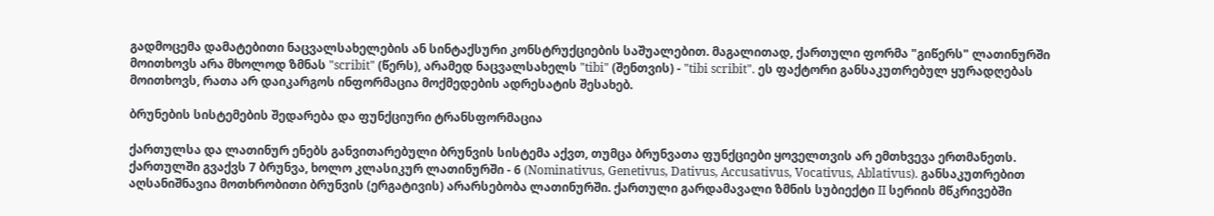გადმოცემა დამატებითი ნაცვალსახელების ან სინტაქსური კონსტრუქციების საშუალებით. მაგალითად, ქართული ფორმა "გიწერს" ლათინურში მოითხოვს არა მხოლოდ ზმნას "scribit" (წერს), არამედ ნაცვალსახელს "tibi" (შენთვის) - "tibi scribit". ეს ფაქტორი განსაკუთრებულ ყურადღებას მოითხოვს, რათა არ დაიკარგოს ინფორმაცია მოქმედების ადრესატის შესახებ.

ბრუნების სისტემების შედარება და ფუნქციური ტრანსფორმაცია

ქართულსა და ლათინურ ენებს განვითარებული ბრუნვის სისტემა აქვთ, თუმცა ბრუნვათა ფუნქციები ყოველთვის არ ემთხვევა ერთმანეთს. ქართულში გვაქვს 7 ბრუნვა, ხოლო კლასიკურ ლათინურში - 6 (Nominativus, Genetivus, Dativus, Accusativus, Vocativus, Ablativus). განსაკუთრებით აღსანიშნავია მოთხრობითი ბრუნვის (ერგატივის) არარსებობა ლათინურში. ქართული გარდამავალი ზმნის სუბიექტი II სერიის მწკრივებში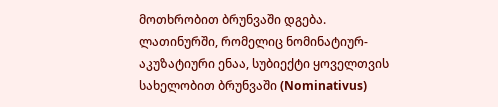მოთხრობით ბრუნვაში დგება. ლათინურში, რომელიც ნომინატიურ-აკუზატიური ენაა, სუბიექტი ყოველთვის სახელობით ბრუნვაში (Nominativus)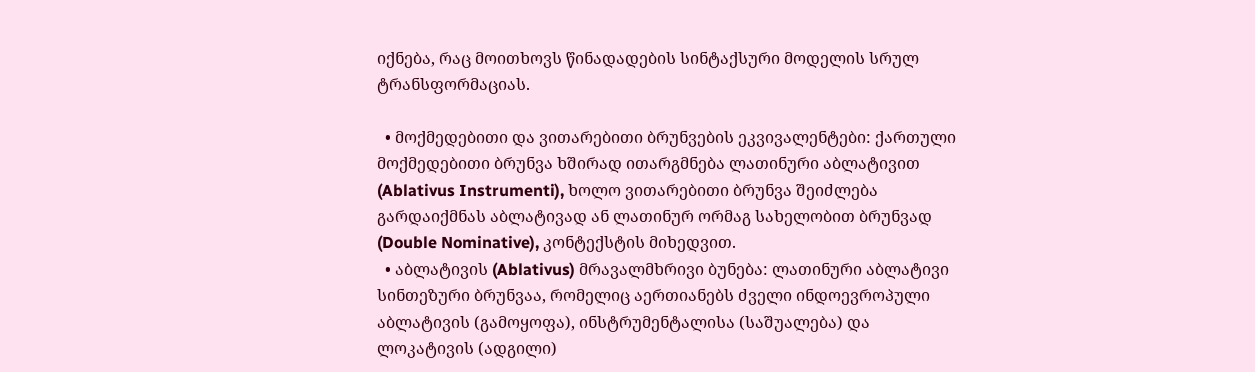იქნება, რაც მოითხოვს წინადადების სინტაქსური მოდელის სრულ ტრანსფორმაციას.

  • მოქმედებითი და ვითარებითი ბრუნვების ეკვივალენტები: ქართული მოქმედებითი ბრუნვა ხშირად ითარგმნება ლათინური აბლატივით (Ablativus Instrumenti), ხოლო ვითარებითი ბრუნვა შეიძლება გარდაიქმნას აბლატივად ან ლათინურ ორმაგ სახელობით ბრუნვად (Double Nominative), კონტექსტის მიხედვით.
  • აბლატივის (Ablativus) მრავალმხრივი ბუნება: ლათინური აბლატივი სინთეზური ბრუნვაა, რომელიც აერთიანებს ძველი ინდოევროპული აბლატივის (გამოყოფა), ინსტრუმენტალისა (საშუალება) და ლოკატივის (ადგილი)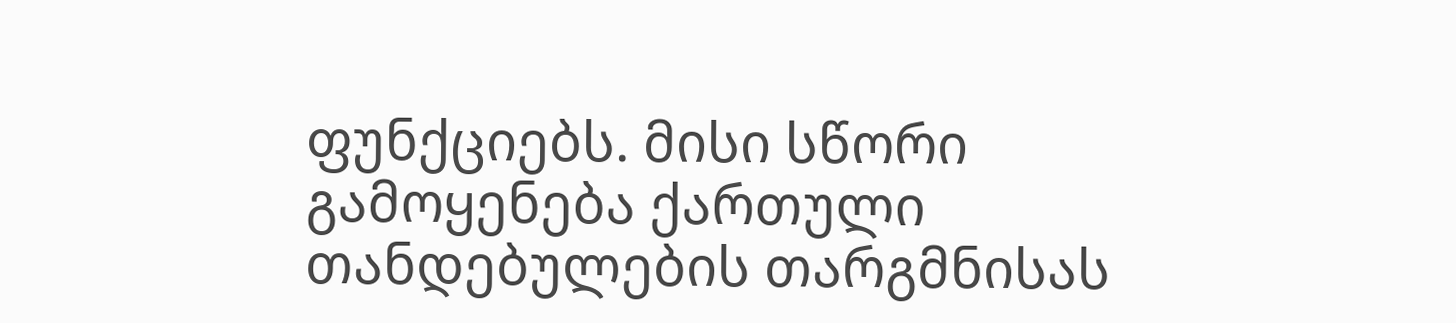ფუნქციებს. მისი სწორი გამოყენება ქართული თანდებულების თარგმნისას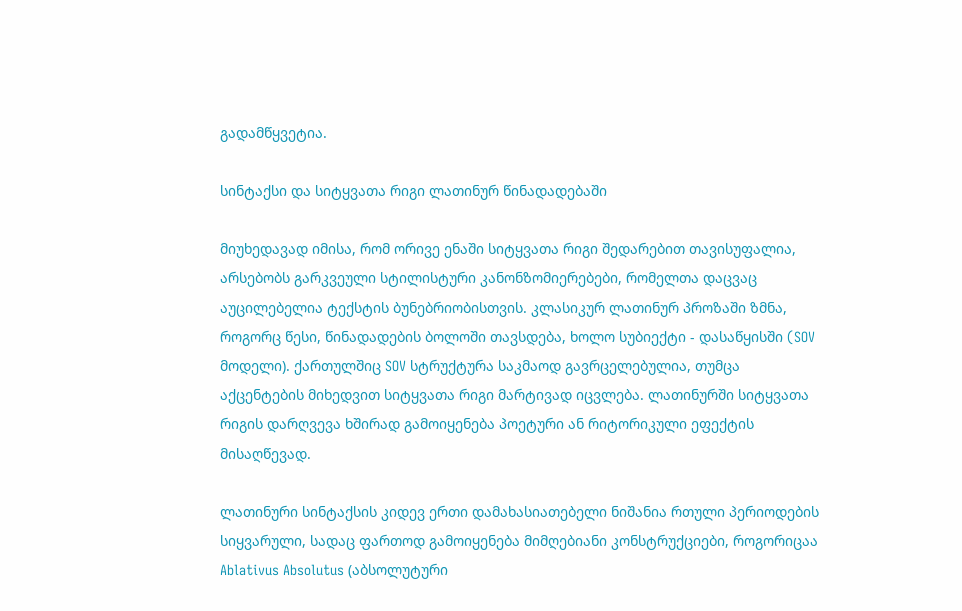გადამწყვეტია.

სინტაქსი და სიტყვათა რიგი ლათინურ წინადადებაში

მიუხედავად იმისა, რომ ორივე ენაში სიტყვათა რიგი შედარებით თავისუფალია, არსებობს გარკვეული სტილისტური კანონზომიერებები, რომელთა დაცვაც აუცილებელია ტექსტის ბუნებრიობისთვის. კლასიკურ ლათინურ პროზაში ზმნა, როგორც წესი, წინადადების ბოლოში თავსდება, ხოლო სუბიექტი - დასაწყისში (SOV მოდელი). ქართულშიც SOV სტრუქტურა საკმაოდ გავრცელებულია, თუმცა აქცენტების მიხედვით სიტყვათა რიგი მარტივად იცვლება. ლათინურში სიტყვათა რიგის დარღვევა ხშირად გამოიყენება პოეტური ან რიტორიკული ეფექტის მისაღწევად.

ლათინური სინტაქსის კიდევ ერთი დამახასიათებელი ნიშანია რთული პერიოდების სიყვარული, სადაც ფართოდ გამოიყენება მიმღებიანი კონსტრუქციები, როგორიცაა Ablativus Absolutus (აბსოლუტური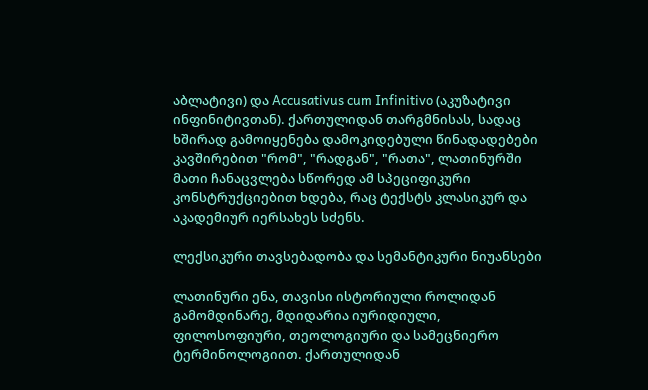აბლატივი) და Accusativus cum Infinitivo (აკუზატივი ინფინიტივთან). ქართულიდან თარგმნისას, სადაც ხშირად გამოიყენება დამოკიდებული წინადადებები კავშირებით "რომ", "რადგან", "რათა", ლათინურში მათი ჩანაცვლება სწორედ ამ სპეციფიკური კონსტრუქციებით ხდება, რაც ტექსტს კლასიკურ და აკადემიურ იერსახეს სძენს.

ლექსიკური თავსებადობა და სემანტიკური ნიუანსები

ლათინური ენა, თავისი ისტორიული როლიდან გამომდინარე, მდიდარია იურიდიული, ფილოსოფიური, თეოლოგიური და სამეცნიერო ტერმინოლოგიით. ქართულიდან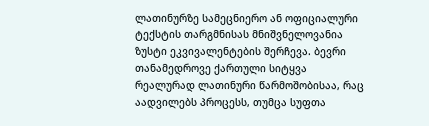ლათინურზე სამეცნიერო ან ოფიციალური ტექსტის თარგმნისას მნიშვნელოვანია ზუსტი ეკვივალენტების შერჩევა. ბევრი თანამედროვე ქართული სიტყვა რეალურად ლათინური წარმოშობისაა, რაც აადვილებს პროცესს, თუმცა სუფთა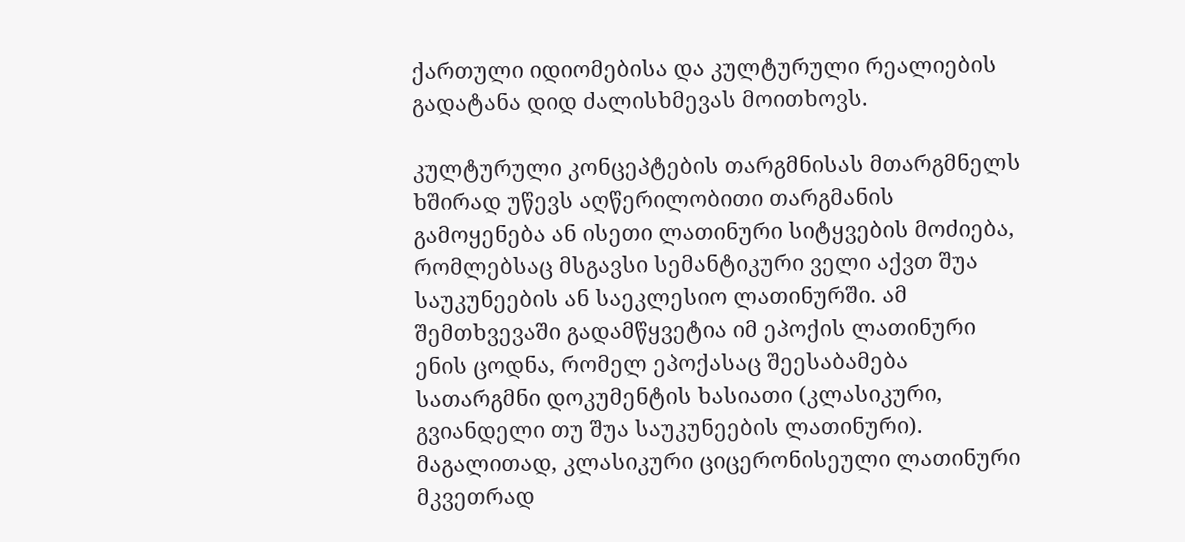ქართული იდიომებისა და კულტურული რეალიების გადატანა დიდ ძალისხმევას მოითხოვს.

კულტურული კონცეპტების თარგმნისას მთარგმნელს ხშირად უწევს აღწერილობითი თარგმანის გამოყენება ან ისეთი ლათინური სიტყვების მოძიება, რომლებსაც მსგავსი სემანტიკური ველი აქვთ შუა საუკუნეების ან საეკლესიო ლათინურში. ამ შემთხვევაში გადამწყვეტია იმ ეპოქის ლათინური ენის ცოდნა, რომელ ეპოქასაც შეესაბამება სათარგმნი დოკუმენტის ხასიათი (კლასიკური, გვიანდელი თუ შუა საუკუნეების ლათინური). მაგალითად, კლასიკური ციცერონისეული ლათინური მკვეთრად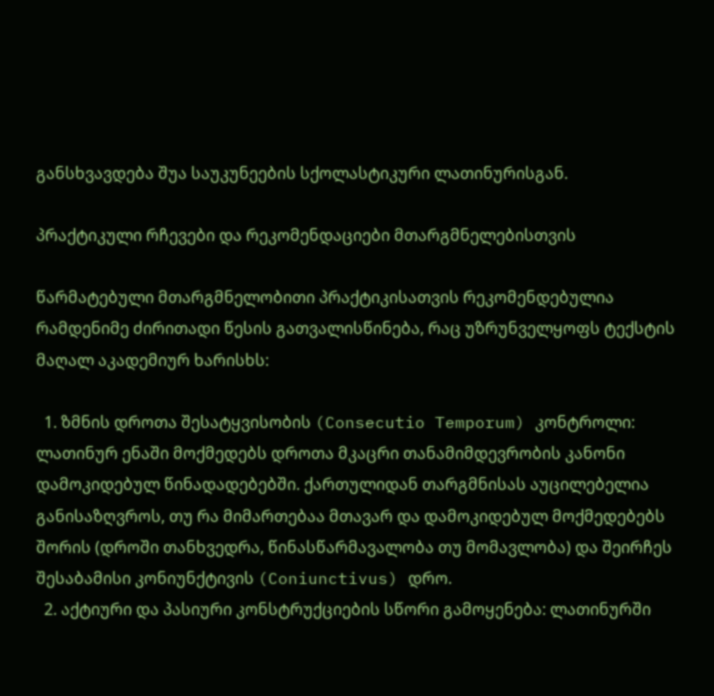განსხვავდება შუა საუკუნეების სქოლასტიკური ლათინურისგან.

პრაქტიკული რჩევები და რეკომენდაციები მთარგმნელებისთვის

წარმატებული მთარგმნელობითი პრაქტიკისათვის რეკომენდებულია რამდენიმე ძირითადი წესის გათვალისწინება, რაც უზრუნველყოფს ტექსტის მაღალ აკადემიურ ხარისხს:

  1. ზმნის დროთა შესატყვისობის (Consecutio Temporum) კონტროლი: ლათინურ ენაში მოქმედებს დროთა მკაცრი თანამიმდევრობის კანონი დამოკიდებულ წინადადებებში. ქართულიდან თარგმნისას აუცილებელია განისაზღვროს, თუ რა მიმართებაა მთავარ და დამოკიდებულ მოქმედებებს შორის (დროში თანხვედრა, წინასწარმავალობა თუ მომავლობა) და შეირჩეს შესაბამისი კონიუნქტივის (Coniunctivus) დრო.
  2. აქტიური და პასიური კონსტრუქციების სწორი გამოყენება: ლათინურში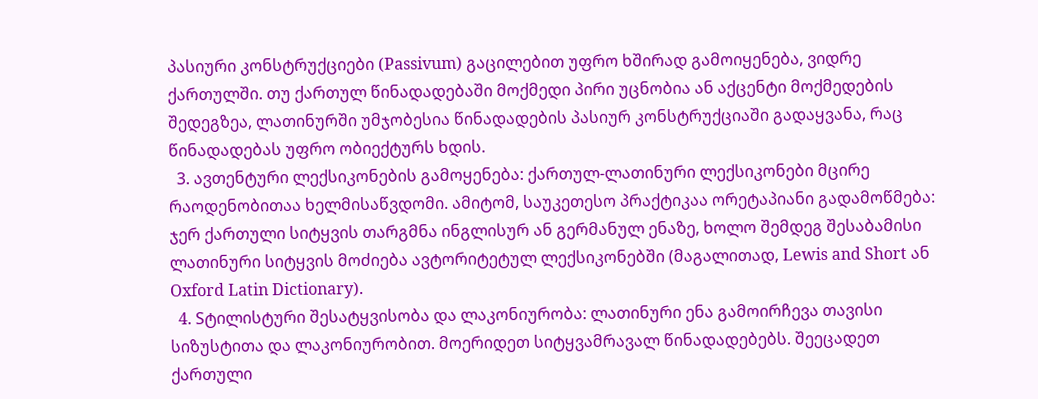პასიური კონსტრუქციები (Passivum) გაცილებით უფრო ხშირად გამოიყენება, ვიდრე ქართულში. თუ ქართულ წინადადებაში მოქმედი პირი უცნობია ან აქცენტი მოქმედების შედეგზეა, ლათინურში უმჯობესია წინადადების პასიურ კონსტრუქციაში გადაყვანა, რაც წინადადებას უფრო ობიექტურს ხდის.
  3. ავთენტური ლექსიკონების გამოყენება: ქართულ-ლათინური ლექსიკონები მცირე რაოდენობითაა ხელმისაწვდომი. ამიტომ, საუკეთესო პრაქტიკაა ორეტაპიანი გადამოწმება: ჯერ ქართული სიტყვის თარგმნა ინგლისურ ან გერმანულ ენაზე, ხოლო შემდეგ შესაბამისი ლათინური სიტყვის მოძიება ავტორიტეტულ ლექსიკონებში (მაგალითად, Lewis and Short ან Oxford Latin Dictionary).
  4. Sტილისტური შესატყვისობა და ლაკონიურობა: ლათინური ენა გამოირჩევა თავისი სიზუსტითა და ლაკონიურობით. მოერიდეთ სიტყვამრავალ წინადადებებს. შეეცადეთ ქართული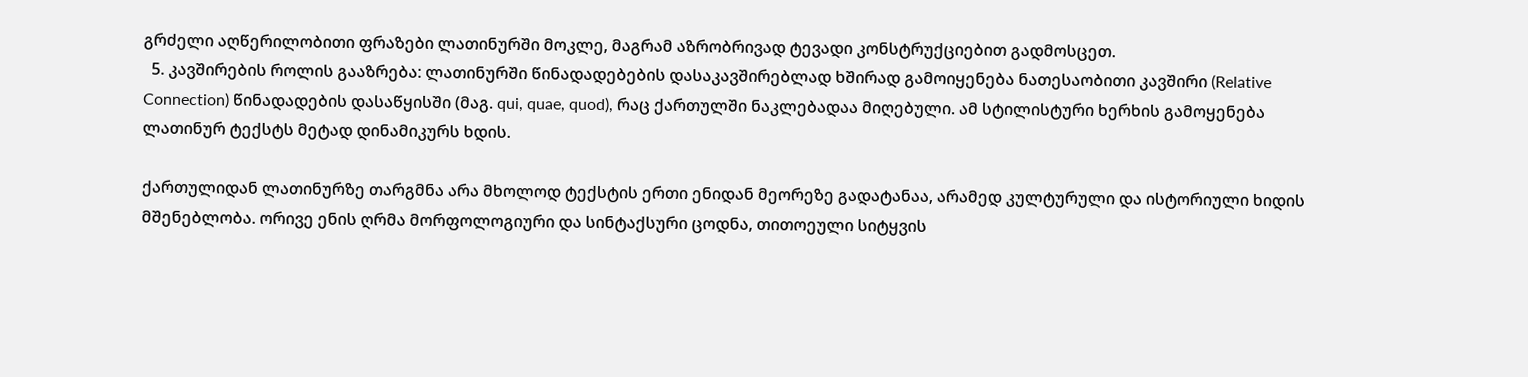გრძელი აღწერილობითი ფრაზები ლათინურში მოკლე, მაგრამ აზრობრივად ტევადი კონსტრუქციებით გადმოსცეთ.
  5. კავშირების როლის გააზრება: ლათინურში წინადადებების დასაკავშირებლად ხშირად გამოიყენება ნათესაობითი კავშირი (Relative Connection) წინადადების დასაწყისში (მაგ. qui, quae, quod), რაც ქართულში ნაკლებადაა მიღებული. ამ სტილისტური ხერხის გამოყენება ლათინურ ტექსტს მეტად დინამიკურს ხდის.

ქართულიდან ლათინურზე თარგმნა არა მხოლოდ ტექსტის ერთი ენიდან მეორეზე გადატანაა, არამედ კულტურული და ისტორიული ხიდის მშენებლობა. ორივე ენის ღრმა მორფოლოგიური და სინტაქსური ცოდნა, თითოეული სიტყვის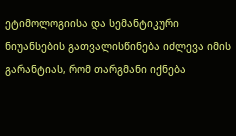ეტიმოლოგიისა და სემანტიკური ნიუანსების გათვალისწინება იძლევა იმის გარანტიას, რომ თარგმანი იქნება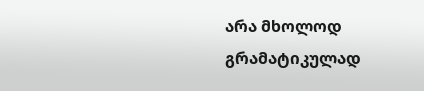არა მხოლოდ გრამატიკულად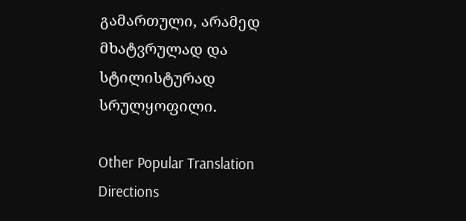გამართული, არამედ მხატვრულად და სტილისტურად სრულყოფილი.

Other Popular Translation Directions